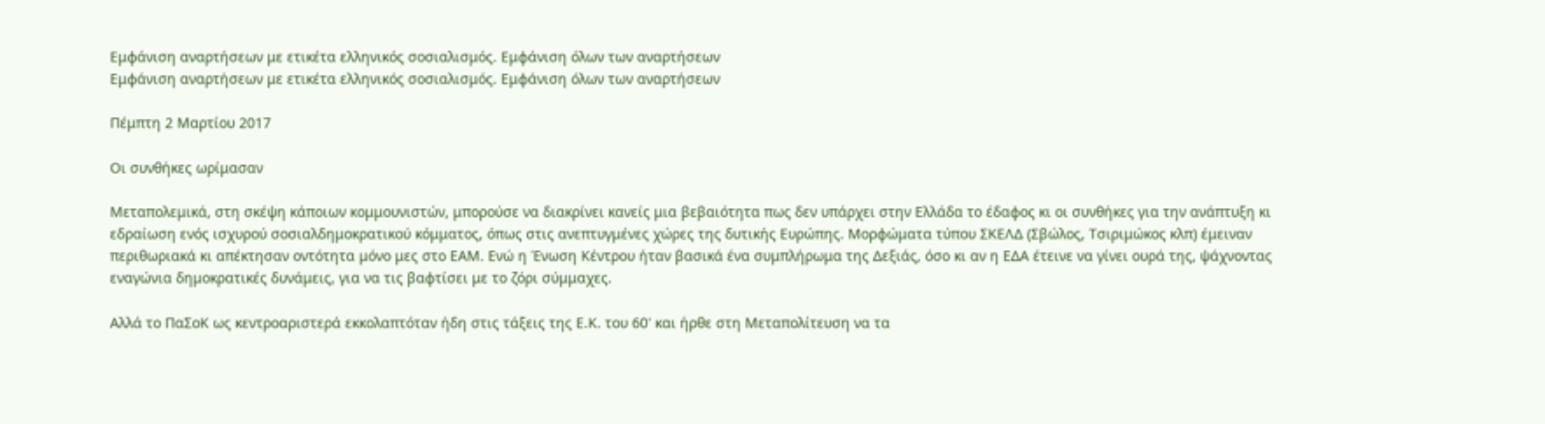Εμφάνιση αναρτήσεων με ετικέτα ελληνικός σοσιαλισμός. Εμφάνιση όλων των αναρτήσεων
Εμφάνιση αναρτήσεων με ετικέτα ελληνικός σοσιαλισμός. Εμφάνιση όλων των αναρτήσεων

Πέμπτη 2 Μαρτίου 2017

Οι συνθήκες ωρίμασαν

Μεταπολεμικά, στη σκέψη κάποιων κομμουνιστών, μπορούσε να διακρίνει κανείς μια βεβαιότητα πως δεν υπάρχει στην Ελλάδα το έδαφος κι οι συνθήκες για την ανάπτυξη κι εδραίωση ενός ισχυρού σοσιαλδημοκρατικού κόμματος, όπως στις ανεπτυγμένες χώρες της δυτικής Ευρώπης. Μορφώματα τύπου ΣΚΕΛΔ (Σβώλος, Τσιριμώκος κλπ) έμειναν περιθωριακά κι απέκτησαν οντότητα μόνο μες στο ΕΑΜ. Ενώ η Ένωση Κέντρου ήταν βασικά ένα συμπλήρωμα της Δεξιάς, όσο κι αν η ΕΔΑ έτεινε να γίνει ουρά της, ψάχνοντας εναγώνια δημοκρατικές δυνάμεις, για να τις βαφτίσει με το ζόρι σύμμαχες.

Αλλά το ΠαΣοΚ ως κεντροαριστερά εκκολαπτόταν ήδη στις τάξεις της Ε.Κ. του 60' και ήρθε στη Μεταπολίτευση να τα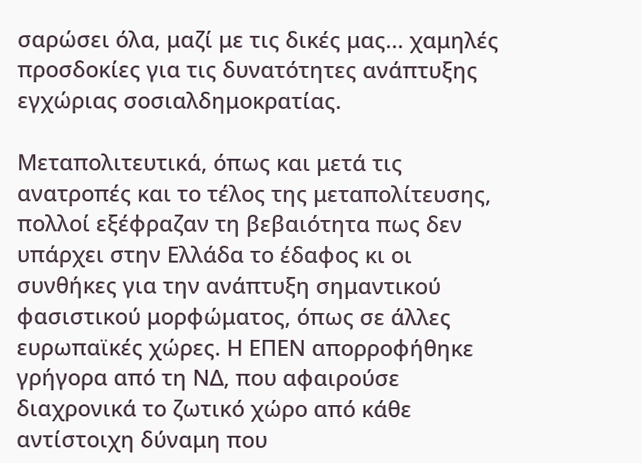σαρώσει όλα, μαζί με τις δικές μας... χαμηλές προσδοκίες για τις δυνατότητες ανάπτυξης εγχώριας σοσιαλδημοκρατίας.

Μεταπολιτευτικά, όπως και μετά τις ανατροπές και το τέλος της μεταπολίτευσης, πολλοί εξέφραζαν τη βεβαιότητα πως δεν υπάρχει στην Ελλάδα το έδαφος κι οι συνθήκες για την ανάπτυξη σημαντικού φασιστικού μορφώματος, όπως σε άλλες ευρωπαϊκές χώρες. Η ΕΠΕΝ απορροφήθηκε γρήγορα από τη ΝΔ, που αφαιρούσε διαχρονικά το ζωτικό χώρο από κάθε αντίστοιχη δύναμη που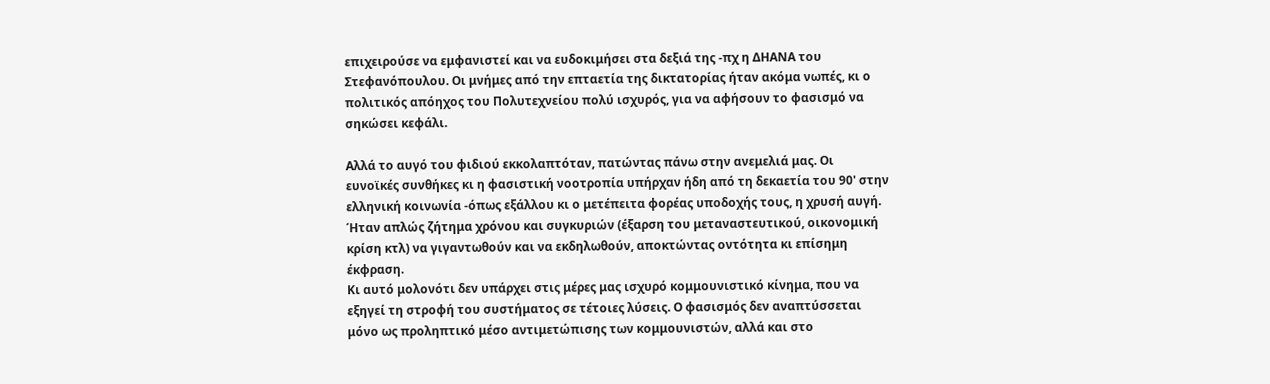επιχειρούσε να εμφανιστεί και να ευδοκιμήσει στα δεξιά της -πχ η ΔΗΑΝΑ του Στεφανόπουλου. Οι μνήμες από την επταετία της δικτατορίας ήταν ακόμα νωπές, κι ο πολιτικός απόηχος του Πολυτεχνείου πολύ ισχυρός, για να αφήσουν το φασισμό να σηκώσει κεφάλι.

Αλλά το αυγό του φιδιού εκκολαπτόταν, πατώντας πάνω στην ανεμελιά μας. Οι ευνοϊκές συνθήκες κι η φασιστική νοοτροπία υπήρχαν ήδη από τη δεκαετία του 90' στην ελληνική κοινωνία -όπως εξάλλου κι ο μετέπειτα φορέας υποδοχής τους, η χρυσή αυγή. Ήταν απλώς ζήτημα χρόνου και συγκυριών (έξαρση του μεταναστευτικού, οικονομική κρίση κτλ) να γιγαντωθούν και να εκδηλωθούν, αποκτώντας οντότητα κι επίσημη έκφραση.
Κι αυτό μολονότι δεν υπάρχει στις μέρες μας ισχυρό κομμουνιστικό κίνημα, που να εξηγεί τη στροφή του συστήματος σε τέτοιες λύσεις. Ο φασισμός δεν αναπτύσσεται μόνο ως προληπτικό μέσο αντιμετώπισης των κομμουνιστών, αλλά και στο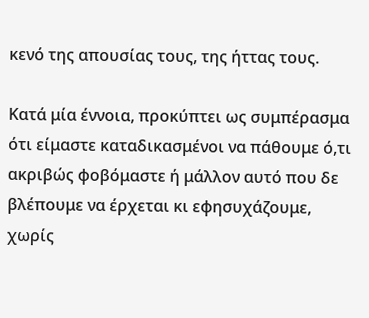κενό της απουσίας τους, της ήττας τους.

Κατά μία έννοια, προκύπτει ως συμπέρασμα ότι είμαστε καταδικασμένοι να πάθουμε ό,τι ακριβώς φοβόμαστε ή μάλλον αυτό που δε βλέπουμε να έρχεται κι εφησυχάζουμε, χωρίς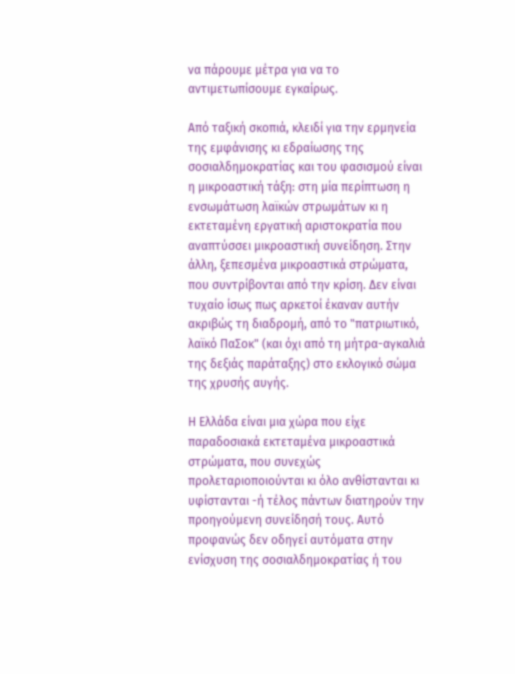να πάρουμε μέτρα για να το αντιμετωπίσουμε εγκαίρως.

Από ταξική σκοπιά, κλειδί για την ερμηνεία της εμφάνισης κι εδραίωσης της σοσιαλδημοκρατίας και του φασισμού είναι η μικροαστική τάξη: στη μία περίπτωση η ενσωμάτωση λαϊκών στρωμάτων κι η εκτεταμένη εργατική αριστοκρατία που αναπτύσσει μικροαστική συνείδηση. Στην άλλη, ξεπεσμένα μικροαστικά στρώματα, που συντρίβονται από την κρίση. Δεν είναι τυχαίο ίσως πως αρκετοί έκαναν αυτήν ακριβώς τη διαδρομή, από το "πατριωτικό, λαϊκό ΠαΣοκ" (και όχι από τη μήτρα-αγκαλιά της δεξιάς παράταξης) στο εκλογικό σώμα της χρυσής αυγής.

Η Ελλάδα είναι μια χώρα που είχε παραδοσιακά εκτεταμένα μικροαστικά στρώματα, που συνεχώς προλεταριοποιούνται κι όλο ανθίστανται κι υφίστανται -ή τέλος πάντων διατηρούν την προηγούμενη συνείδησή τους. Αυτό προφανώς δεν οδηγεί αυτόματα στην ενίσχυση της σοσιαλδημοκρατίας ή του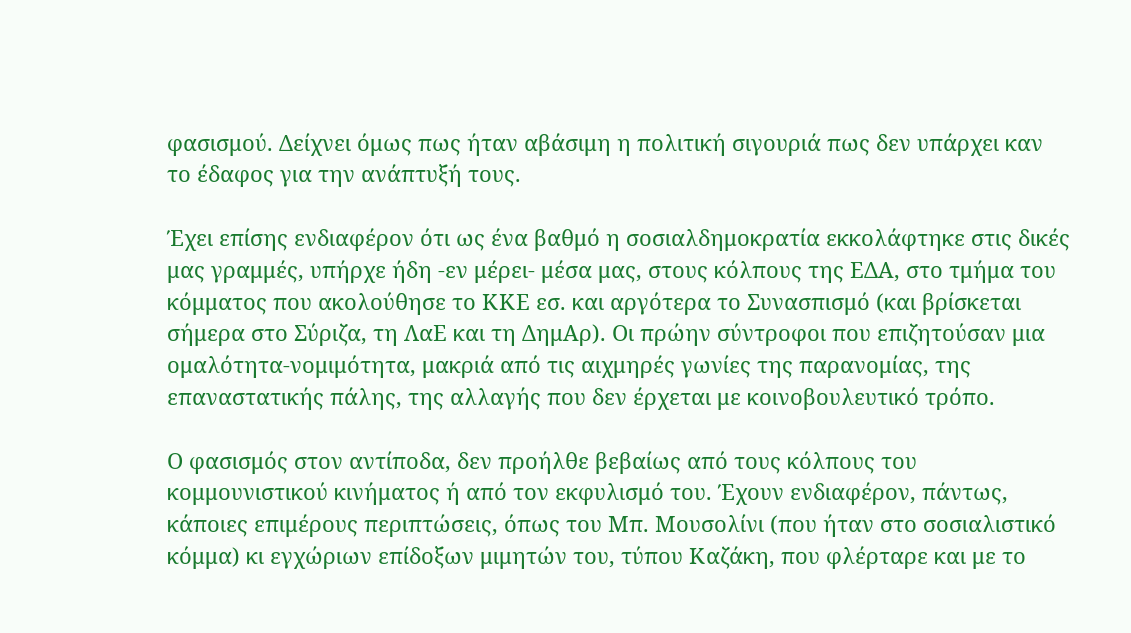φασισμού. Δείχνει όμως πως ήταν αβάσιμη η πολιτική σιγουριά πως δεν υπάρχει καν το έδαφος για την ανάπτυξή τους.

Έχει επίσης ενδιαφέρον ότι ως ένα βαθμό η σοσιαλδημοκρατία εκκολάφτηκε στις δικές μας γραμμές, υπήρχε ήδη -εν μέρει- μέσα μας, στους κόλπους της ΕΔΑ, στο τμήμα του κόμματος που ακολούθησε το ΚΚΕ εσ. και αργότερα το Συνασπισμό (και βρίσκεται σήμερα στο Σύριζα, τη ΛαΕ και τη ΔημΑρ). Οι πρώην σύντροφοι που επιζητούσαν μια ομαλότητα-νομιμότητα, μακριά από τις αιχμηρές γωνίες της παρανομίας, της επαναστατικής πάλης, της αλλαγής που δεν έρχεται με κοινοβουλευτικό τρόπο.

Ο φασισμός στον αντίποδα, δεν προήλθε βεβαίως από τους κόλπους του κομμουνιστικού κινήματος ή από τον εκφυλισμό του. Έχουν ενδιαφέρον, πάντως, κάποιες επιμέρους περιπτώσεις, όπως του Μπ. Μουσολίνι (που ήταν στο σοσιαλιστικό κόμμα) κι εγχώριων επίδοξων μιμητών του, τύπου Καζάκη, που φλέρταρε και με το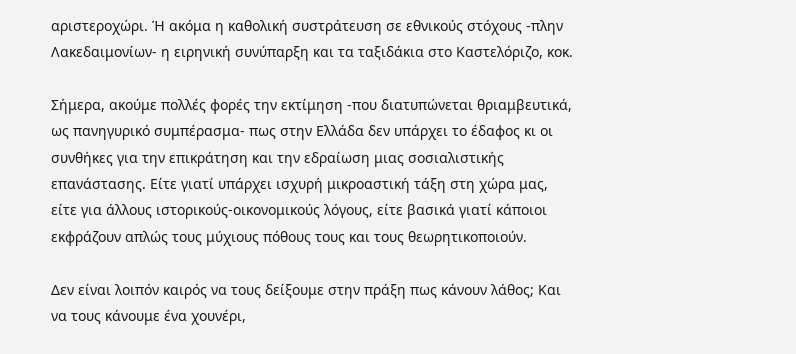αριστεροχώρι. Ή ακόμα η καθολική συστράτευση σε εθνικούς στόχους -πλην Λακεδαιμονίων- η ειρηνική συνύπαρξη και τα ταξιδάκια στο Καστελόριζο, κοκ.

Σήμερα, ακούμε πολλές φορές την εκτίμηση -που διατυπώνεται θριαμβευτικά, ως πανηγυρικό συμπέρασμα- πως στην Ελλάδα δεν υπάρχει το έδαφος κι οι συνθήκες για την επικράτηση και την εδραίωση μιας σοσιαλιστικής επανάστασης. Είτε γιατί υπάρχει ισχυρή μικροαστική τάξη στη χώρα μας, είτε για άλλους ιστορικούς-οικονομικούς λόγους, είτε βασικά γιατί κάποιοι εκφράζουν απλώς τους μύχιους πόθους τους και τους θεωρητικοποιούν.

Δεν είναι λοιπόν καιρός να τους δείξουμε στην πράξη πως κάνουν λάθος; Και να τους κάνουμε ένα χουνέρι,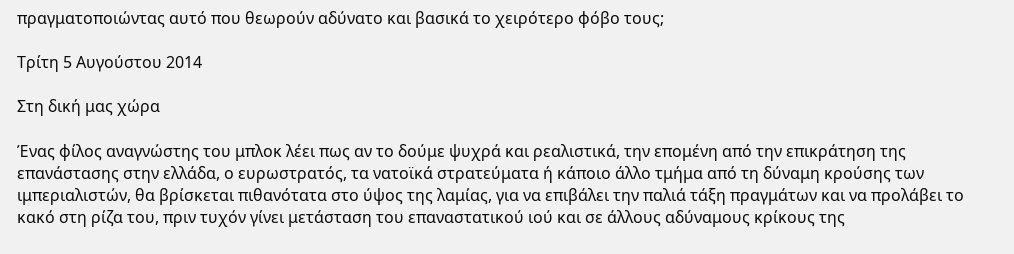πραγματοποιώντας αυτό που θεωρούν αδύνατο και βασικά το χειρότερο φόβο τους;

Τρίτη 5 Αυγούστου 2014

Στη δική μας χώρα

Ένας φίλος αναγνώστης του μπλοκ λέει πως αν το δούμε ψυχρά και ρεαλιστικά, την επομένη από την επικράτηση της επανάστασης στην ελλάδα, ο ευρωστρατός, τα νατοϊκά στρατεύματα ή κάποιο άλλο τμήμα από τη δύναμη κρούσης των ιμπεριαλιστών, θα βρίσκεται πιθανότατα στο ύψος της λαμίας, για να επιβάλει την παλιά τάξη πραγμάτων και να προλάβει το κακό στη ρίζα του, πριν τυχόν γίνει μετάσταση του επαναστατικού ιού και σε άλλους αδύναμους κρίκους της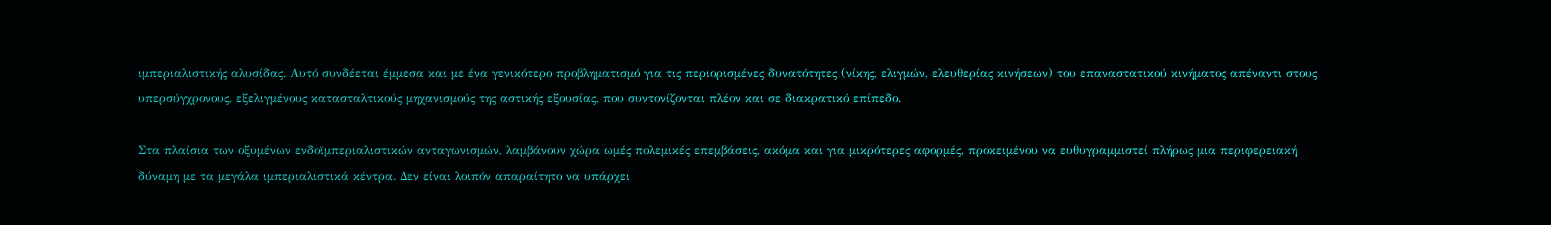ιμπεριαλιστικής αλυσίδας. Αυτό συνδέεται έμμεσα και με ένα γενικότερο προβληματισμό για τις περιορισμένες δυνατότητες (νίκης, ελιγμών, ελευθερίας κινήσεων) του επαναστατικού κινήματος απέναντι στους υπερσύγχρονους, εξελιγμένους κατασταλτικούς μηχανισμούς της αστικής εξουσίας, που συντονίζονται πλέον και σε διακρατικό επίπεδο.

Στα πλαίσια των οξυμένων ενδοϊμπεριαλιστικών ανταγωνισμών, λαμβάνουν χώρα ωμές πολεμικές επεμβάσεις, ακόμα και για μικρότερες αφορμές, προκειμένου να ευθυγραμμιστεί πλήρως μια περιφερειακή δύναμη με τα μεγάλα ιμπεριαλιστικά κέντρα. Δεν είναι λοιπόν απαραίτητο να υπάρχει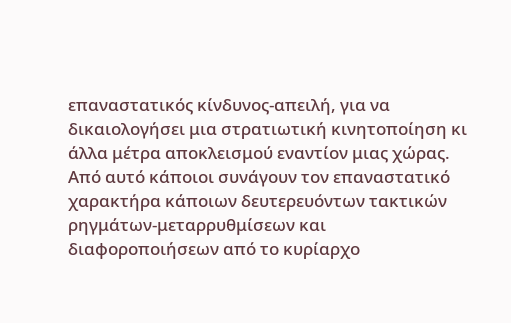επαναστατικός κίνδυνος-απειλή, για να δικαιολογήσει μια στρατιωτική κινητοποίηση κι άλλα μέτρα αποκλεισμού εναντίον μιας χώρας. Από αυτό κάποιοι συνάγουν τον επαναστατικό χαρακτήρα κάποιων δευτερευόντων τακτικών ρηγμάτων-μεταρρυθμίσεων και διαφοροποιήσεων από το κυρίαρχο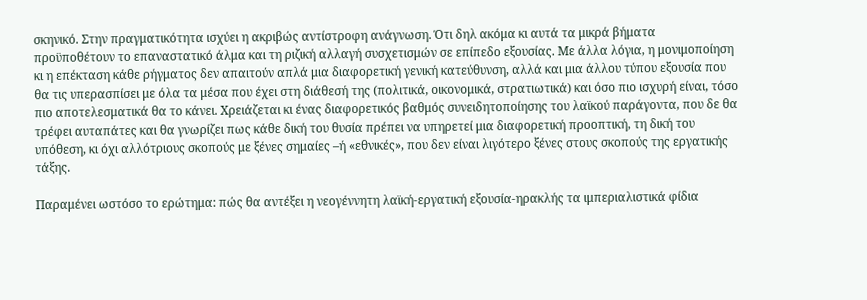σκηνικό. Στην πραγματικότητα ισχύει η ακριβώς αντίστροφη ανάγνωση. Ότι δηλ ακόμα κι αυτά τα μικρά βήματα προϋποθέτουν το επαναστατικό άλμα και τη ριζική αλλαγή συσχετισμών σε επίπεδο εξουσίας. Με άλλα λόγια, η μονιμοποίηση κι η επέκταση κάθε ρήγματος δεν απαιτούν απλά μια διαφορετική γενική κατεύθυνση, αλλά και μια άλλου τύπου εξουσία που θα τις υπερασπίσει με όλα τα μέσα που έχει στη διάθεσή της (πολιτικά, οικονομικά, στρατιωτικά) και όσο πιο ισχυρή είναι, τόσο πιο αποτελεσματικά θα το κάνει. Χρειάζεται κι ένας διαφορετικός βαθμός συνειδητοποίησης του λαϊκού παράγοντα, που δε θα τρέφει αυταπάτες και θα γνωρίζει πως κάθε δική του θυσία πρέπει να υπηρετεί μια διαφορετική προοπτική, τη δική του υπόθεση, κι όχι αλλότριους σκοπούς με ξένες σημαίες –ή «εθνικές», που δεν είναι λιγότερο ξένες στους σκοπούς της εργατικής τάξης.

Παραμένει ωστόσο το ερώτημα: πώς θα αντέξει η νεογέννητη λαϊκή-εργατική εξουσία-ηρακλής τα ιμπεριαλιστικά φίδια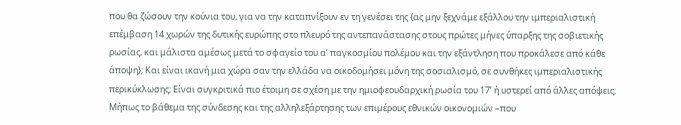που θα ζώσουν την κούνια του, για να την καταπνίξουν εν τη γενέσει της {ας μην ξεχνάμε εξάλλου την ιμπεριαλιστική επέμβαση 14 χωρών της δυτικής ευρώπης στο πλευρό της αντεπανάστασης στους πρώτες μήνες ύπαρξης της σοβιετικής ρωσίας, και μάλιστα αμέσως μετά το σφαγείο του α’ παγκοσμίου πολέμου και την εξάντληση που προκάλεσε από κάθε άποψη}; Και είναι ικανή μια χώρα σαν την ελλάδα να οικοδομήσει μόνη της σοσιαλισμό, σε συνθήκες ιμπεριαλιστικής περικύκλωσης; Είναι συγκριτικά πιο έτοιμη σε σχέση με την ημιοφεουδαρχική ρωσία του 17’ ή υστερεί από άλλες απόψεις; Μήπως το βάθεμα της σύνδεσης και της αλληλεξάρτησης των επιμέρους εθνικών οικονομιών –που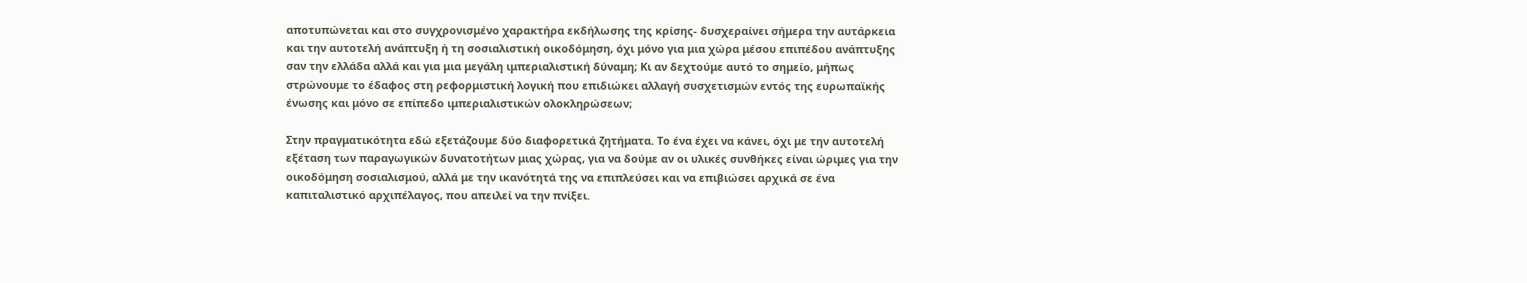αποτυπώνεται και στο συγχρονισμένο χαρακτήρα εκδήλωσης της κρίσης- δυσχεραίνει σήμερα την αυτάρκεια και την αυτοτελή ανάπτυξη ή τη σοσιαλιστική οικοδόμηση, όχι μόνο για μια χώρα μέσου επιπέδου ανάπτυξης σαν την ελλάδα αλλά και για μια μεγάλη ιμπεριαλιστική δύναμη; Κι αν δεχτούμε αυτό το σημείο, μήπως στρώνουμε το έδαφος στη ρεφορμιστική λογική που επιδιώκει αλλαγή συσχετισμών εντός της ευρωπαϊκής ένωσης και μόνο σε επίπεδο ιμπεριαλιστικών ολοκληρώσεων;

Στην πραγματικότητα εδώ εξετάζουμε δύο διαφορετικά ζητήματα. Το ένα έχει να κάνει, όχι με την αυτοτελή εξέταση των παραγωγικών δυνατοτήτων μιας χώρας, για να δούμε αν οι υλικές συνθήκες είναι ώριμες για την οικοδόμηση σοσιαλισμού, αλλά με την ικανότητά της να επιπλεύσει και να επιβιώσει αρχικά σε ένα καπιταλιστικό αρχιπέλαγος, που απειλεί να την πνίξει.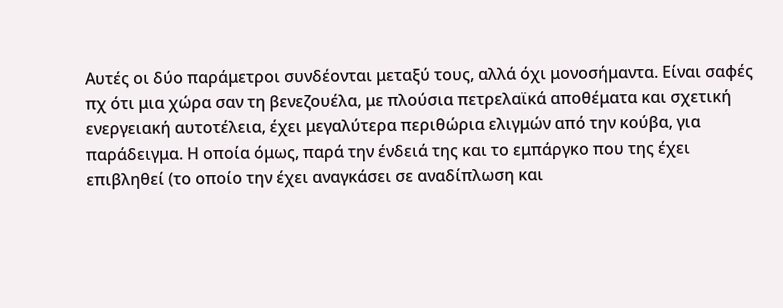Αυτές οι δύο παράμετροι συνδέονται μεταξύ τους, αλλά όχι μονοσήμαντα. Είναι σαφές πχ ότι μια χώρα σαν τη βενεζουέλα, με πλούσια πετρελαϊκά αποθέματα και σχετική ενεργειακή αυτοτέλεια, έχει μεγαλύτερα περιθώρια ελιγμών από την κούβα, για παράδειγμα. Η οποία όμως, παρά την ένδειά της και το εμπάργκο που της έχει επιβληθεί (το οποίο την έχει αναγκάσει σε αναδίπλωση και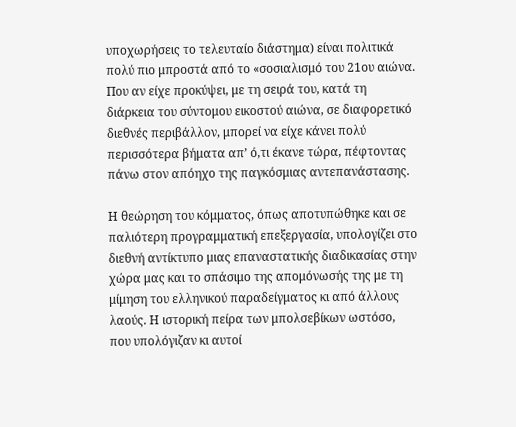υποχωρήσεις το τελευταίο διάστημα) είναι πολιτικά πολύ πιο μπροστά από το «σοσιαλισμό του 21ου αιώνα. Που αν είχε προκύψει, με τη σειρά του, κατά τη διάρκεια του σύντομου εικοστού αιώνα, σε διαφορετικό διεθνές περιβάλλον, μπορεί να είχε κάνει πολύ περισσότερα βήματα απ’ ό,τι έκανε τώρα, πέφτοντας πάνω στον απόηχο της παγκόσμιας αντεπανάστασης.

Η θεώρηση του κόμματος, όπως αποτυπώθηκε και σε παλιότερη προγραμματική επεξεργασία, υπολογίζει στο διεθνή αντίκτυπο μιας επαναστατικής διαδικασίας στην χώρα μας και το σπάσιμο της απομόνωσής της με τη μίμηση του ελληνικού παραδείγματος κι από άλλους λαούς. Η ιστορική πείρα των μπολσεβίκων ωστόσο, που υπολόγιζαν κι αυτοί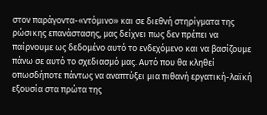στον παράγοντα-«ντόμινο» και σε διεθνή στηρίγματα της ρώσικης επανάστασης, μας δείχνει πως δεν πρέπει να παίρνουμε ως δεδομένο αυτό το ενδεχόμενο και να βασίζουμε πάνω σε αυτό το σχεδιασμό μας. Αυτό που θα κληθεί οπωσδήποτε πάντως να αναπτύξει μια πιθανή εργατική-λαϊκή εξουσία στα πρώτα της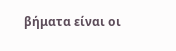βήματα είναι οι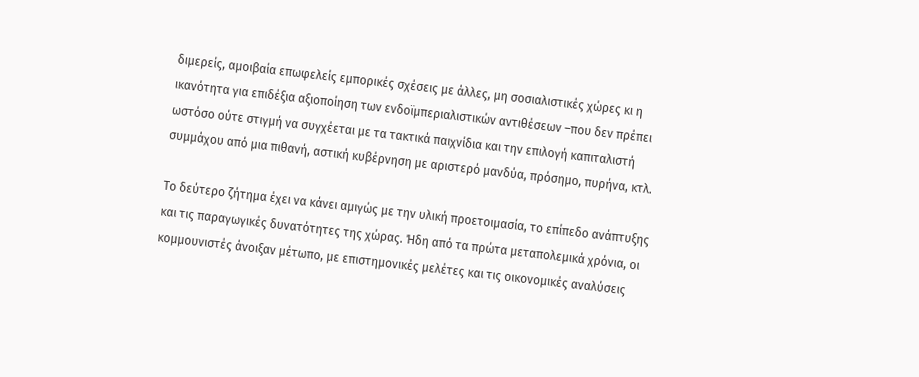διμερείς, αμοιβαία επωφελείς εμπορικές σχέσεις με άλλες, μη σοσιαλιστικές χώρες κι η ικανότητα για επιδέξια αξιοποίηση των ενδοϊμπεριαλιστικών αντιθέσεων –που δεν πρέπει ωστόσο ούτε στιγμή να συγχέεται με τα τακτικά παιχνίδια και την επιλογή καπιταλιστή συμμάχου από μια πιθανή, αστική κυβέρνηση με αριστερό μανδύα, πρόσημο, πυρήνα, κτλ.

Το δεύτερο ζήτημα έχει να κάνει αμιγώς με την υλική προετοιμασία, το επίπεδο ανάπτυξης και τις παραγωγικές δυνατότητες της χώρας. Ήδη από τα πρώτα μεταπολεμικά χρόνια, οι κομμουνιστές άνοιξαν μέτωπο, με επιστημονικές μελέτες και τις οικονομικές αναλύσεις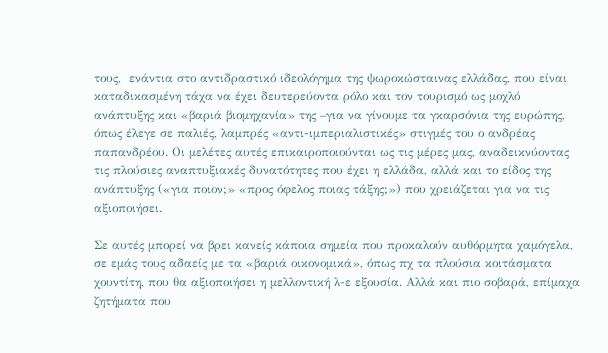τους,  ενάντια στο αντιδραστικό ιδεολόγημα της ψωροκώσταινας ελλάδας, που είναι καταδικασμένη τάχα να έχει δευτερεύοντα ρόλο και τον τουρισμό ως μοχλό ανάπτυξης και «βαριά βιομηχανία» της –για να γίνουμε τα γκαρσόνια της ευρώπης, όπως έλεγε σε παλιές, λαμπρές «αντι-ιμπεριαλιστικές» στιγμές του ο ανδρέας παπανδρέου. Οι μελέτες αυτές επικαιροποιούνται ως τις μέρες μας, αναδεικνύοντας τις πλούσιες αναπτυξιακές δυνατότητες που έχει η ελλάδα, αλλά και το είδος της ανάπτυξης («για ποιον;» «προς όφελος ποιας τάξης;») που χρειάζεται για να τις αξιοποιήσει.

Σε αυτές μπορεί να βρει κανείς κάποια σημεία που προκαλούν αυθόρμητα χαμόγελα, σε εμάς τους αδαείς με τα «βαριά οικονομικά», όπως πχ τα πλούσια κοιτάσματα χουντίτη, που θα αξιοποιήσει η μελλοντική λ-ε εξουσία. Αλλά και πιο σοβαρά, επίμαχα ζητήματα που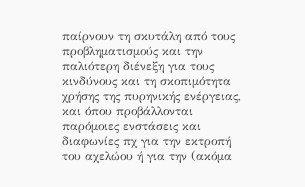παίρνουν τη σκυτάλη από τους προβληματισμούς και την παλιότερη διένεξη για τους κινδύνους και τη σκοπιμότητα χρήσης της πυρηνικής ενέργειας, και όπου προβάλλονται παρόμοιες ενστάσεις και διαφωνίες πχ για την εκτροπή του αχελώου ή για την (ακόμα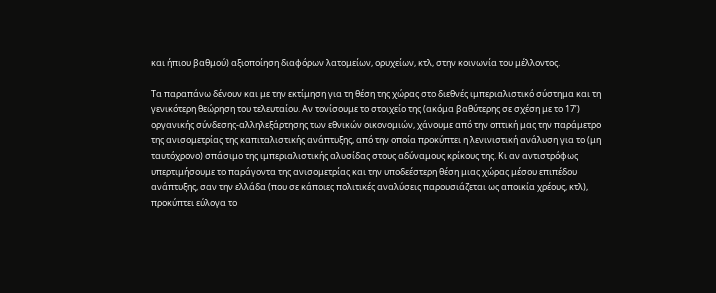και ήπιου βαθμού) αξιοποίηση διαφόρων λατομείων, ορυχείων, κτλ, στην κοινωνία του μέλλοντος.

Τα παραπάνω δένουν και με την εκτίμηση για τη θέση της χώρας στο διεθνές ιμπεριαλιστικό σύστημα και τη γενικότερη θεώρηση του τελευταίου. Αν τονίσουμε το στοιχείο της (ακόμα βαθύτερης σε σχέση με το 17’) οργανικής σύνδεσης-αλληλεξάρτησης των εθνικών οικονομιών, χάνουμε από την οπτική μας την παράμετρο της ανισομετρίας της καπιταλιστικής ανάπτυξης, από την οποία προκύπτει η λενινιστική ανάλυση για το (μη ταυτόχρονο) σπάσιμο της ιμπεριαλιστικής αλυσίδας στους αδύναμους κρίκους της. Κι αν αντιστρόφως υπερτιμήσουμε το παράγοντα της ανισομετρίας και την υποδεέστερη θέση μιας χώρας μέσου επιπέδου ανάπτυξης, σαν την ελλάδα (που σε κάποιες πολιτικές αναλύσεις παρουσιάζεται ως αποικία χρέους, κτλ), προκύπτει εύλογα το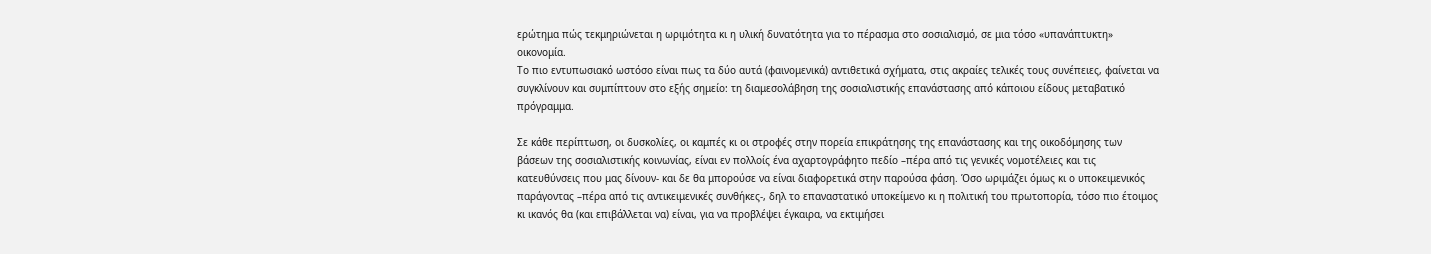ερώτημα πώς τεκμηριώνεται η ωριμότητα κι η υλική δυνατότητα για το πέρασμα στο σοσιαλισμό, σε μια τόσο «υπανάπτυκτη» οικονομία.
Το πιο εντυπωσιακό ωστόσο είναι πως τα δύο αυτά (φαινομενικά) αντιθετικά σχήματα, στις ακραίες τελικές τους συνέπειες, φαίνεται να συγκλίνουν και συμπίπτουν στο εξής σημείο: τη διαμεσολάβηση της σοσιαλιστικής επανάστασης από κάποιου είδους μεταβατικό πρόγραμμα.

Σε κάθε περίπτωση, οι δυσκολίες, οι καμπές κι οι στροφές στην πορεία επικράτησης της επανάστασης και της οικοδόμησης των βάσεων της σοσιαλιστικής κοινωνίας, είναι εν πολλοίς ένα αχαρτογράφητο πεδίο –πέρα από τις γενικές νομοτέλειες και τις κατευθύνσεις που μας δίνουν- και δε θα μπορούσε να είναι διαφορετικά στην παρούσα φάση. Όσο ωριμάζει όμως κι ο υποκειμενικός παράγοντας –πέρα από τις αντικειμενικές συνθήκες-, δηλ το επαναστατικό υποκείμενο κι η πολιτική του πρωτοπορία, τόσο πιο έτοιμος κι ικανός θα (και επιβάλλεται να) είναι, για να προβλέψει έγκαιρα, να εκτιμήσει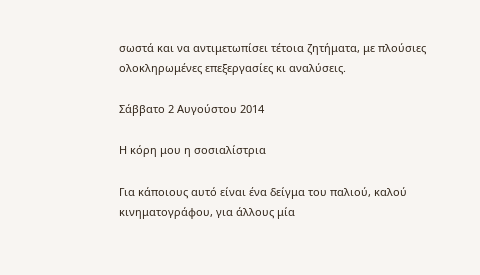σωστά και να αντιμετωπίσει τέτοια ζητήματα, με πλούσιες ολοκληρωμένες επεξεργασίες κι αναλύσεις.

Σάββατο 2 Αυγούστου 2014

Η κόρη μου η σοσιαλίστρια

Για κάποιους αυτό είναι ένα δείγμα του παλιού, καλού κινηματογράφου, για άλλους μία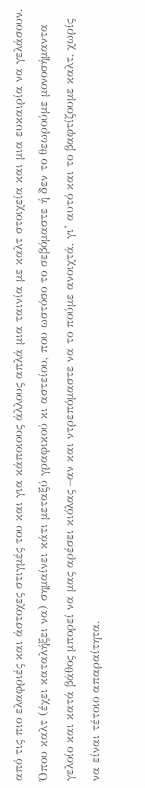από τις πιο ελαφριές και άστοχες στιγμές του και για κάποιους άλλους απλά μια ταινία με καλτ στοιχεία και μια ευκαιρία να γελάσουν. Όπου καλτ (έχει καταλήξει να) σημαίνει κάτι μεταξύ γραφικού κι αστείου, που ωστόσο το σεβόμαστε ή δεν το θεωρούμε μονοσήμαντα γελοίο και κατά βάθος μπορεί να μας αρέσει κιόλας –αν και ντρεπόμαστε να το πούμε ανοιχτά, γι’ αυτό και το βαφτίζουμε καλτ, χωρίς να είναι τέτοιο απαραίτητα.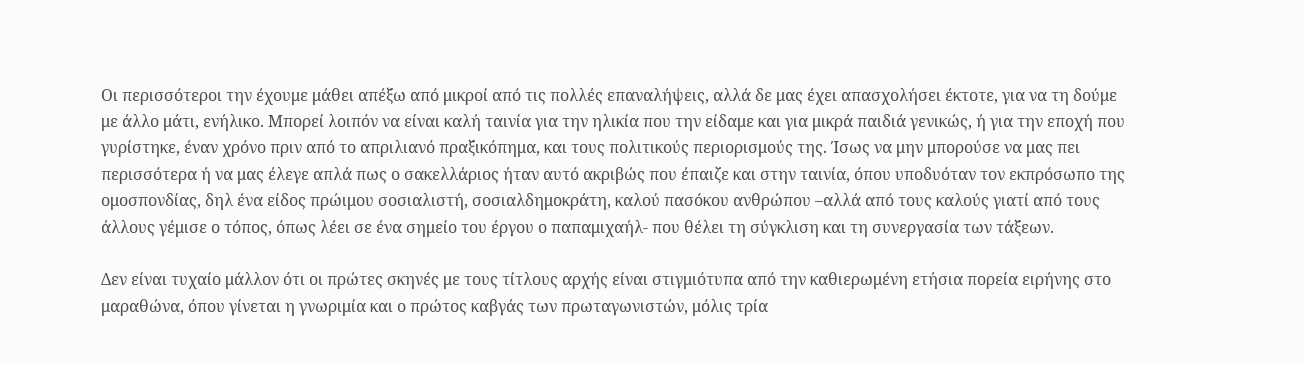Οι περισσότεροι την έχουμε μάθει απέξω από μικροί από τις πολλές επαναλήψεις, αλλά δε μας έχει απασχολήσει έκτοτε, για να τη δούμε με άλλο μάτι, ενήλικο. Μπορεί λοιπόν να είναι καλή ταινία για την ηλικία που την είδαμε και για μικρά παιδιά γενικώς, ή για την εποχή που γυρίστηκε, έναν χρόνο πριν από το απριλιανό πραξικόπημα, και τους πολιτικούς περιορισμούς της. Ίσως να μην μπορούσε να μας πει περισσότερα ή να μας έλεγε απλά πως ο σακελλάριος ήταν αυτό ακριβώς που έπαιζε και στην ταινία, όπου υποδυόταν τον εκπρόσωπο της ομοσπονδίας, δηλ ένα είδος πρώιμου σοσιαλιστή, σοσιαλδημοκράτη, καλού πασόκου ανθρώπου –αλλά από τους καλούς γιατί από τους άλλους γέμισε ο τόπος, όπως λέει σε ένα σημείο του έργου ο παπαμιχαήλ- που θέλει τη σύγκλιση και τη συνεργασία των τάξεων.

Δεν είναι τυχαίο μάλλον ότι οι πρώτες σκηνές με τους τίτλους αρχής είναι στιγμιότυπα από την καθιερωμένη ετήσια πορεία ειρήνης στο μαραθώνα, όπου γίνεται η γνωριμία και ο πρώτος καβγάς των πρωταγωνιστών, μόλις τρία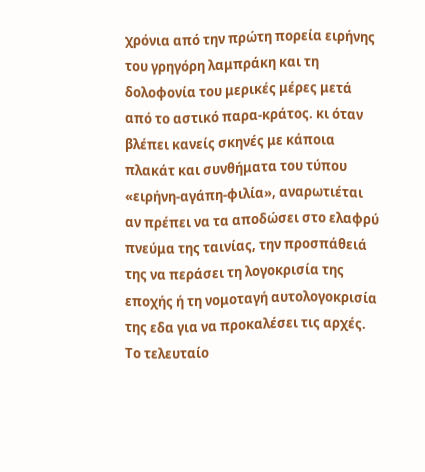χρόνια από την πρώτη πορεία ειρήνης του γρηγόρη λαμπράκη και τη δολοφονία του μερικές μέρες μετά από το αστικό παρα-κράτος. κι όταν βλέπει κανείς σκηνές με κάποια πλακάτ και συνθήματα του τύπου «ειρήνη-αγάπη-φιλία», αναρωτιέται αν πρέπει να τα αποδώσει στο ελαφρύ πνεύμα της ταινίας, την προσπάθειά της να περάσει τη λογοκρισία της εποχής ή τη νομοταγή αυτολογοκρισία της εδα για να προκαλέσει τις αρχές. Το τελευταίο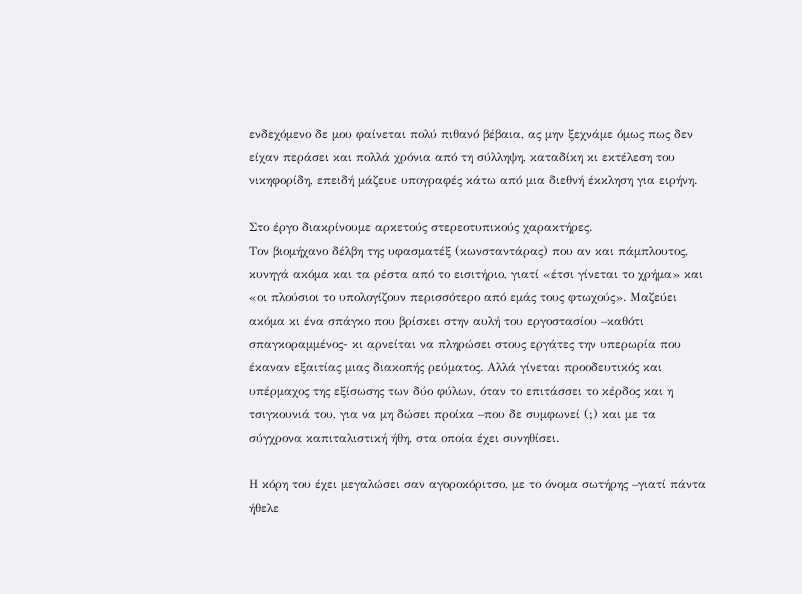ενδεχόμενο δε μου φαίνεται πολύ πιθανό βέβαια, ας μην ξεχνάμε όμως πως δεν είχαν περάσει και πολλά χρόνια από τη σύλληψη, καταδίκη κι εκτέλεση του νικηφορίδη, επειδή μάζευε υπογραφές κάτω από μια διεθνή έκκληση για ειρήνη.

Στο έργο διακρίνουμε αρκετούς στερεοτυπικούς χαρακτήρες.
Τον βιομήχανο δέλβη της υφασματέξ (κωνσταντάρας) που αν και πάμπλουτος, κυνηγά ακόμα και τα ρέστα από το εισιτήριο, γιατί «έτσι γίνεται το χρήμα» και «οι πλούσιοι το υπολογίζουν περισσότερο από εμάς τους φτωχούς». Μαζεύει ακόμα κι ένα σπάγκο που βρίσκει στην αυλή του εργοστασίου –καθότι σπαγκοραμμένος- κι αρνείται να πληρώσει στους εργάτες την υπερωρία που έκαναν εξαιτίας μιας διακοπής ρεύματος. Αλλά γίνεται προοδευτικός και υπέρμαχος της εξίσωσης των δύο φύλων, όταν το επιτάσσει το κέρδος και η τσιγκουνιά του, για να μη δώσει προίκα –που δε συμφωνεί (;) και με τα σύγχρονα καπιταλιστική ήθη, στα οποία έχει συνηθίσει.

Η κόρη του έχει μεγαλώσει σαν αγοροκόριτσο, με το όνομα σωτήρης –γιατί πάντα ήθελε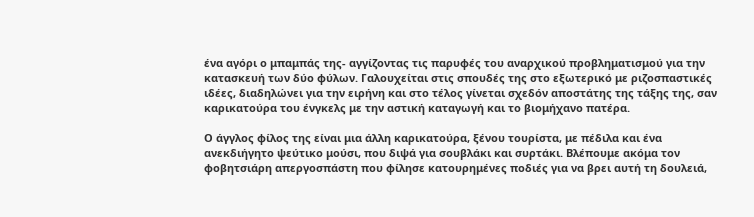ένα αγόρι ο μπαμπάς της- αγγίζοντας τις παρυφές του αναρχικού προβληματισμού για την κατασκευή των δύο φύλων. Γαλουχείται στις σπουδές της στο εξωτερικό με ριζοσπαστικές ιδέες, διαδηλώνει για την ειρήνη και στο τέλος γίνεται σχεδόν αποστάτης της τάξης της, σαν καρικατούρα του ένγκελς με την αστική καταγωγή και το βιομήχανο πατέρα.

Ο άγγλος φίλος της είναι μια άλλη καρικατούρα, ξένου τουρίστα, με πέδιλα και ένα ανεκδιήγητο ψεύτικο μούσι, που διψά για σουβλάκι και συρτάκι. Βλέπουμε ακόμα τον φοβητσιάρη απεργοσπάστη που φίλησε κατουρημένες ποδιές για να βρει αυτή τη δουλειά,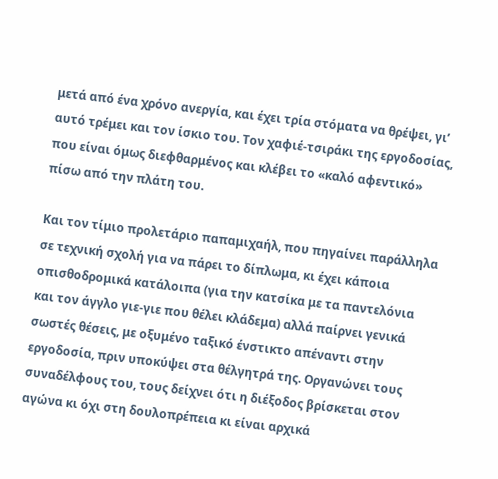μετά από ένα χρόνο ανεργία, και έχει τρία στόματα να θρέψει, γι’ αυτό τρέμει και τον ίσκιο του. Τον χαφιέ-τσιράκι της εργοδοσίας, που είναι όμως διεφθαρμένος και κλέβει το «καλό αφεντικό» πίσω από την πλάτη του.

Και τον τίμιο προλετάριο παπαμιχαήλ, που πηγαίνει παράλληλα σε τεχνική σχολή για να πάρει το δίπλωμα, κι έχει κάποια οπισθοδρομικά κατάλοιπα (για την κατσίκα με τα παντελόνια και τον άγγλο γιε-γιε που θέλει κλάδεμα) αλλά παίρνει γενικά σωστές θέσεις, με οξυμένο ταξικό ένστικτο απέναντι στην εργοδοσία, πριν υποκύψει στα θέλγητρά της. Οργανώνει τους συναδέλφους του, τους δείχνει ότι η διέξοδος βρίσκεται στον αγώνα κι όχι στη δουλοπρέπεια κι είναι αρχικά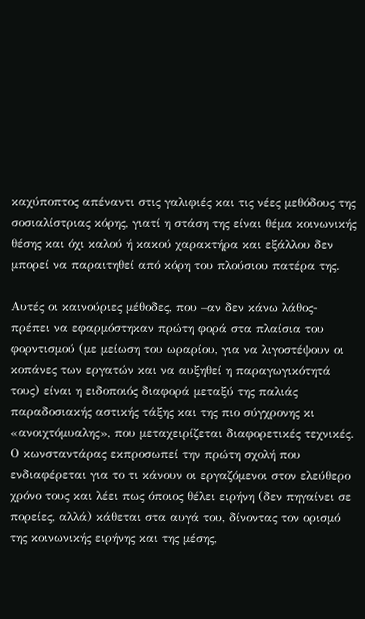καχύποπτος απέναντι στις γαλιφιές και τις νέες μεθόδους της σοσιαλίστριας κόρης, γιατί η στάση της είναι θέμα κοινωνικής θέσης και όχι καλού ή κακού χαρακτήρα και εξάλλου δεν μπορεί να παραιτηθεί από κόρη του πλούσιου πατέρα της.

Αυτές οι καινούριες μέθοδες, που –αν δεν κάνω λάθος- πρέπει να εφαρμόστηκαν πρώτη φορά στα πλαίσια του φορντισμού (με μείωση του ωραρίου, για να λιγοστέψουν οι κοπάνες των εργατών και να αυξηθεί η παραγωγικότητά τους) είναι η ειδοποιός διαφορά μεταξύ της παλιάς παραδοσιακής αστικής τάξης και της πιο σύγχρονης κι «ανοιχτόμυαλης», που μεταχειρίζεται διαφορετικές τεχνικές. Ο κωνσταντάρας εκπροσωπεί την πρώτη σχολή που ενδιαφέρεται για το τι κάνουν οι εργαζόμενοι στον ελεύθερο χρόνο τους και λέει πως όποιος θέλει ειρήνη (δεν πηγαίνει σε πορείες, αλλά) κάθεται στα αυγά του, δίνοντας τον ορισμό της κοινωνικής ειρήνης και της μέσης,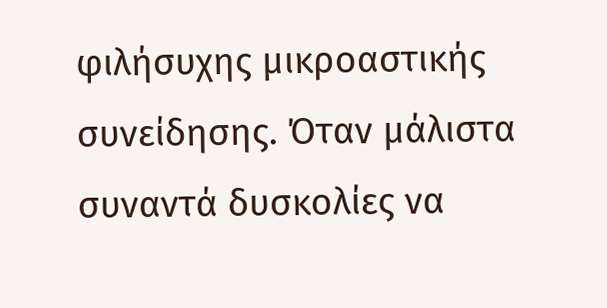φιλήσυχης μικροαστικής συνείδησης. Όταν μάλιστα συναντά δυσκολίες να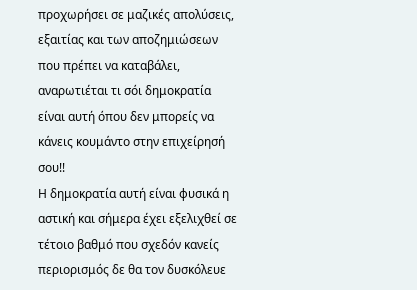προχωρήσει σε μαζικές απολύσεις, εξαιτίας και των αποζημιώσεων που πρέπει να καταβάλει, αναρωτιέται τι σόι δημοκρατία είναι αυτή όπου δεν μπορείς να κάνεις κουμάντο στην επιχείρησή σου!!
Η δημοκρατία αυτή είναι φυσικά η αστική και σήμερα έχει εξελιχθεί σε τέτοιο βαθμό που σχεδόν κανείς περιορισμός δε θα τον δυσκόλευε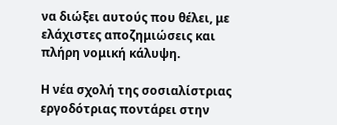να διώξει αυτούς που θέλει, με ελάχιστες αποζημιώσεις και πλήρη νομική κάλυψη.

Η νέα σχολή της σοσιαλίστριας εργοδότριας ποντάρει στην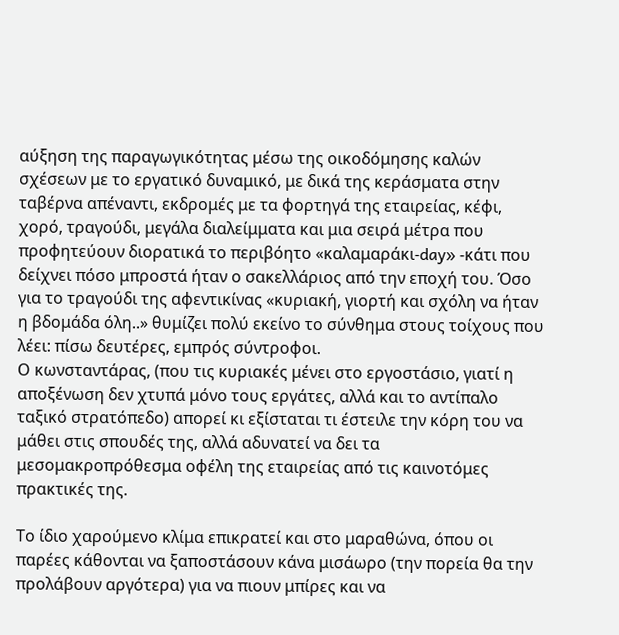αύξηση της παραγωγικότητας μέσω της οικοδόμησης καλών σχέσεων με το εργατικό δυναμικό, με δικά της κεράσματα στην ταβέρνα απέναντι, εκδρομές με τα φορτηγά της εταιρείας, κέφι, χορό, τραγούδι, μεγάλα διαλείμματα και μια σειρά μέτρα που προφητεύουν διορατικά το περιβόητο «καλαμαράκι-day» -κάτι που δείχνει πόσο μπροστά ήταν ο σακελλάριος από την εποχή του. Όσο για το τραγούδι της αφεντικίνας «κυριακή, γιορτή και σχόλη να ήταν η βδομάδα όλη..» θυμίζει πολύ εκείνο το σύνθημα στους τοίχους που λέει: πίσω δευτέρες, εμπρός σύντροφοι.
Ο κωνσταντάρας, (που τις κυριακές μένει στο εργοστάσιο, γιατί η αποξένωση δεν χτυπά μόνο τους εργάτες, αλλά και το αντίπαλο ταξικό στρατόπεδο) απορεί κι εξίσταται τι έστειλε την κόρη του να μάθει στις σπουδές της, αλλά αδυνατεί να δει τα μεσομακροπρόθεσμα οφέλη της εταιρείας από τις καινοτόμες πρακτικές της.

Το ίδιο χαρούμενο κλίμα επικρατεί και στο μαραθώνα, όπου οι παρέες κάθονται να ξαποστάσουν κάνα μισάωρο (την πορεία θα την προλάβουν αργότερα) για να πιουν μπίρες και να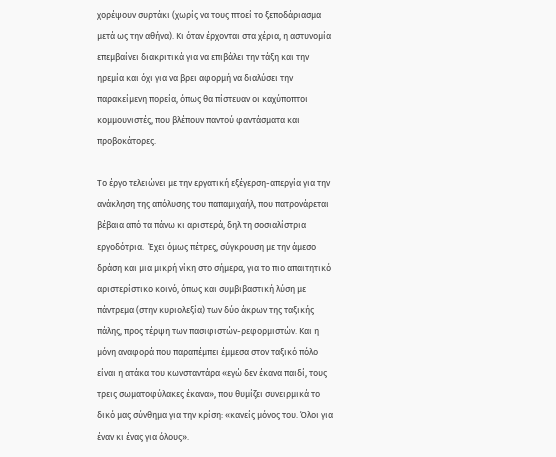χορέψουν συρτάκι (χωρίς να τους πτοεί το ξεποδάριασμα μετά ως την αθήνα). Κι όταν έρχονται στα χέρια, η αστυνομία επεμβαίνει διακριτικά για να επιβάλει την τάξη και την ηρεμία και όχι για να βρει αφορμή να διαλύσει την παρακείμενη πορεία, όπως θα πίστευαν οι καχύποπτοι κομμουνιστές, που βλέπουν παντού φαντάσματα και προβοκάτορες.

Το έργο τελειώνει με την εργατική εξέγερση-απεργία για την ανάκληση της απόλυσης του παπαμιχαήλ, που πατρονάρεται βέβαια από τα πάνω κι αριστερά, δηλ τη σοσιαλίστρια εργοδότρια.  Έχει όμως πέτρες, σύγκρουση με την άμεσο δράση και μια μικρή νίκη στο σήμερα, για το πιο απαιτητικό αριστερίστικο κοινό, όπως και συμβιβαστική λύση με πάντρεμα (στην κυριολεξία) των δύο άκρων της ταξικής πάλης, προς τέρψη των πασιφιστών-ρεφορμιστών. Και η μόνη αναφορά που παραπέμπει έμμεσα στον ταξικό πόλο είναι η ατάκα του κωνσταντάρα «εγώ δεν έκανα παιδί, τους τρεις σωματοφύλακες έκανα», που θυμίζει συνειρμικά το δικό μας σύνθημα για την κρίση: «κανείς μόνος του. Όλοι για έναν κι ένας για όλους».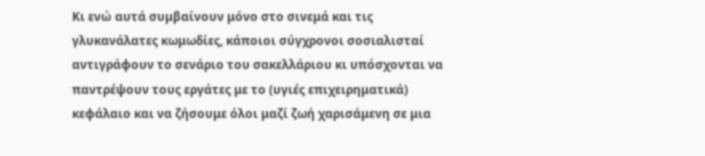Κι ενώ αυτά συμβαίνουν μόνο στο σινεμά και τις γλυκανάλατες κωμωδίες, κάποιοι σύγχρονοι σοσιαλισταί αντιγράφουν το σενάριο του σακελλάριου κι υπόσχονται να παντρέψουν τους εργάτες με το (υγιές επιχειρηματικά) κεφάλαιο και να ζήσουμε όλοι μαζί ζωή χαρισάμενη σε μια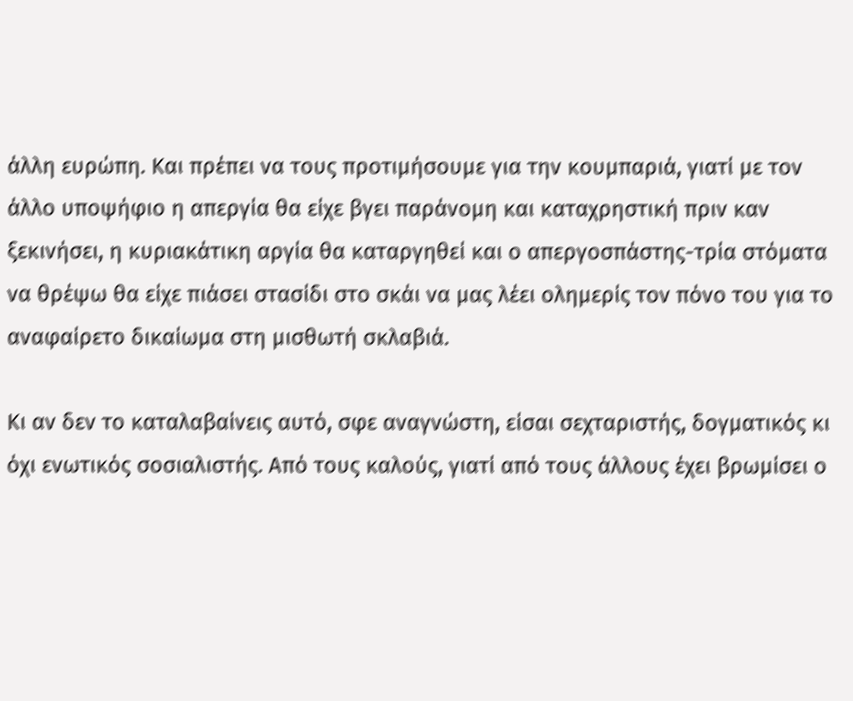άλλη ευρώπη. Και πρέπει να τους προτιμήσουμε για την κουμπαριά, γιατί με τον άλλο υποψήφιο η απεργία θα είχε βγει παράνομη και καταχρηστική πριν καν ξεκινήσει, η κυριακάτικη αργία θα καταργηθεί και ο απεργοσπάστης-τρία στόματα να θρέψω θα είχε πιάσει στασίδι στο σκάι να μας λέει ολημερίς τον πόνο του για το αναφαίρετο δικαίωμα στη μισθωτή σκλαβιά.

Κι αν δεν το καταλαβαίνεις αυτό, σφε αναγνώστη, είσαι σεχταριστής, δογματικός κι όχι ενωτικός σοσιαλιστής. Από τους καλούς, γιατί από τους άλλους έχει βρωμίσει ο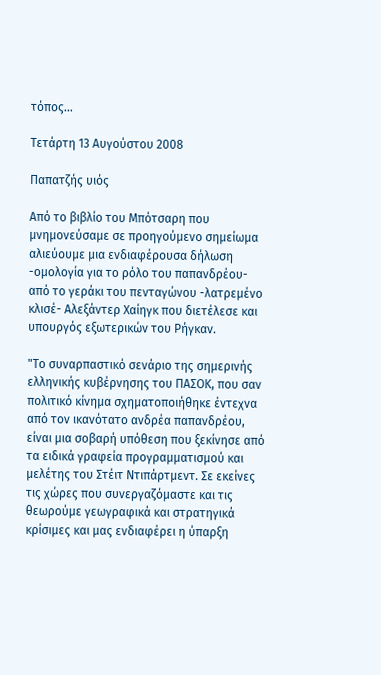τόπος…

Τετάρτη 13 Αυγούστου 2008

Παπατζής υιός

Από το βιβλίο του Μπότσαρη που μνημονεύσαμε σε προηγούμενο σημείωμα αλιεύουμε μια ενδιαφέρουσα δήλωση -ομολογία για το ρόλο του παπανδρέου- από το γεράκι του πενταγώνου -λατρεμένο κλισέ- Αλεξάντερ Χαίηγκ που διετέλεσε και υπουργός εξωτερικών του Ρήγκαν.

"Το συναρπαστικό σενάριο της σημερινής ελληνικής κυβέρνησης του ΠΑΣΟΚ, που σαν πολιτικό κίνημα σχηματοποιήθηκε έντεχνα από τον ικανότατο ανδρέα παπανδρέου, είναι μια σοβαρή υπόθεση που ξεκίνησε από τα ειδικά γραφεία προγραμματισμού και μελέτης του Στέιτ Ντιπάρτμεντ. Σε εκείνες τις χώρες που συνεργαζόμαστε και τις θεωρούμε γεωγραφικά και στρατηγικά κρίσιμες και μας ενδιαφέρει η ύπαρξη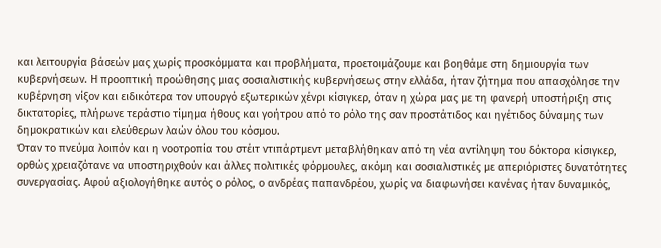και λειτουργία βάσεών μας χωρίς προσκόμματα και προβλήματα, προετοιμάζουμε και βοηθάμε στη δημιουργία των κυβερνήσεων. Η προοπτική προώθησης μιας σοσιαλιστικής κυβερνήσεως στην ελλάδα, ήταν ζήτημα που απασχόλησε την κυβέρνηση νίξον και ειδικότερα τον υπουργό εξωτερικών χένρι κίσιγκερ, όταν η χώρα μας με τη φανερή υποστήριξη στις δικτατορίες, πλήρωνε τεράστιο τίμημα ήθους και γοήτρου από το ρόλο της σαν προστάτιδος και ηγέτιδος δύναμης των δημοκρατικών και ελεύθερων λαών όλου του κόσμου.
Όταν το πνεύμα λοιπόν και η νοοτροπία του στέιτ ντιπάρτμεντ μεταβλήθηκαν από τη νέα αντίληψη του δόκτορα κίσιγκερ, ορθώς χρειαζότανε να υποστηριχθούν και άλλες πολιτικές φόρμουλες, ακόμη και σοσιαλιστικές με απεριόριστες δυνατότητες συνεργασίας. Αφού αξιολογήθηκε αυτός ο ρόλος, ο ανδρέας παπανδρέου, χωρίς να διαφωνήσει κανένας ήταν δυναμικός,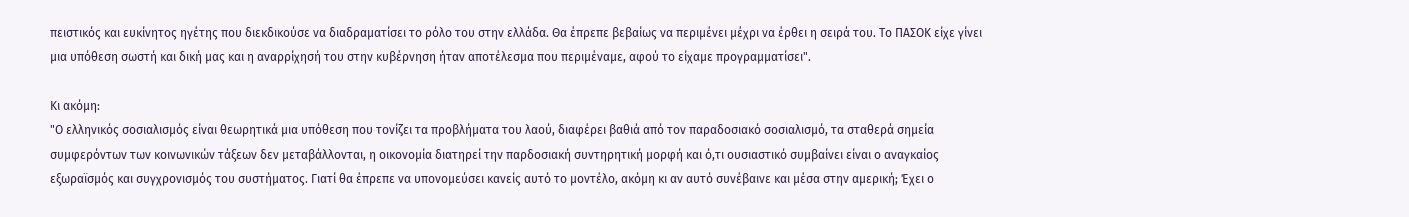πειστικός και ευκίνητος ηγέτης που διεκδικούσε να διαδραματίσει το ρόλο του στην ελλάδα. Θα έπρεπε βεβαίως να περιμένει μέχρι να έρθει η σειρά του. Το ΠΑΣΟΚ είχε γίνει μια υπόθεση σωστή και δική μας και η αναρρίχησή του στην κυβέρνηση ήταν αποτέλεσμα που περιμέναμε, αφού το είχαμε προγραμματίσει".

Κι ακόμη:
"Ο ελληνικός σοσιαλισμός είναι θεωρητικά μια υπόθεση που τονίζει τα προβλήματα του λαού, διαφέρει βαθιά από τον παραδοσιακό σοσιαλισμό, τα σταθερά σημεία συμφερόντων των κοινωνικών τάξεων δεν μεταβάλλονται, η οικονομία διατηρεί την παρδοσιακή συντηρητική μορφή και ό,τι ουσιαστικό συμβαίνει είναι ο αναγκαίος εξωραϊσμός και συγχρονισμός του συστήματος. Γιατί θα έπρεπε να υπονομεύσει κανείς αυτό το μοντέλο, ακόμη κι αν αυτό συνέβαινε και μέσα στην αμερική; Έχει ο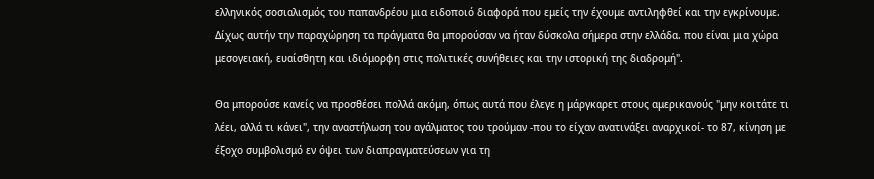ελληνικός σοσιαλισμός του παπανδρέου μια ειδοποιό διαφορά που εμείς την έχουμε αντιληφθεί και την εγκρίνουμε. Δίχως αυτήν την παραχώρηση τα πράγματα θα μπορούσαν να ήταν δύσκολα σήμερα στην ελλάδα. που είναι μια χώρα μεσογειακή, ευαίσθητη και ιδιόμορφη στις πολιτικές συνήθειες και την ιστορική της διαδρομή".

Θα μπορούσε κανείς να προσθέσει πολλά ακόμη, όπως αυτά που έλεγε η μάργκαρετ στους αμερικανούς "μην κοιτάτε τι λέει, αλλά τι κάνει", την αναστήλωση του αγάλματος του τρούμαν -που το είχαν ανατινάξει αναρχικοί- το 87, κίνηση με έξοχο συμβολισμό εν όψει των διαπραγματεύσεων για τη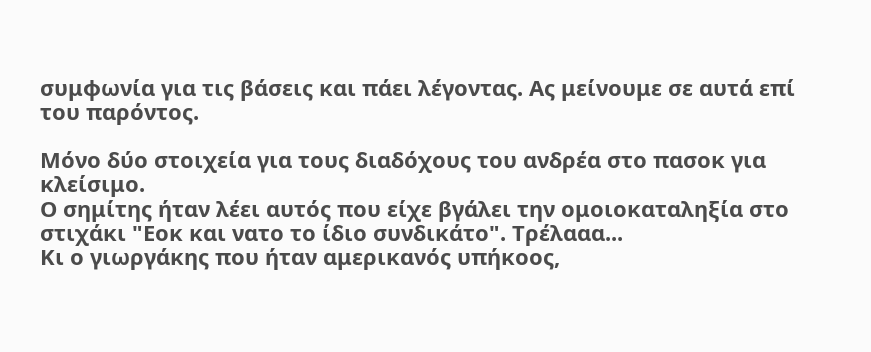συμφωνία για τις βάσεις και πάει λέγοντας. Ας μείνουμε σε αυτά επί του παρόντος.

Μόνο δύο στοιχεία για τους διαδόχους του ανδρέα στο πασοκ για κλείσιμο.
Ο σημίτης ήταν λέει αυτός που είχε βγάλει την ομοιοκαταληξία στο στιχάκι "Εοκ και νατο το ίδιο συνδικάτο". Τρέλααα...
Κι ο γιωργάκης που ήταν αμερικανός υπήκοος,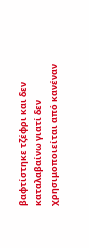βαφτίστηκε τζέφρι και δεν καταλαβαίνω γιατί δεν χρησιμοποιείται από κανέναν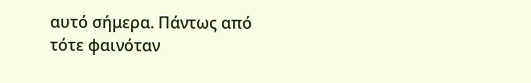αυτό σήμερα. Πάντως από τότε φαινόταν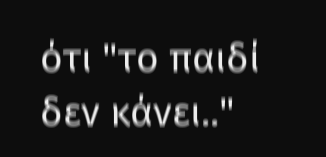ότι "το παιδί δεν κάνει.."